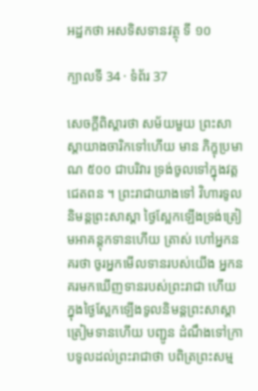អដ្ឋកថា អសទិសទានវត្ថុ ទី ១០

ក្បាលទី 34 · ទំព័រ 37

សេចក្តីពិស្តារថា សម័យមួយ ព្រះសាស្តាយាងចារិកទៅហើយ មាន ភិក្ខុប្រមាណ ៥០០ ជាបរិវារ ទ្រង់ចូលទៅក្នុងវត្តជេតពន ។ ព្រះរាជាយាងទៅ វិហារទូលនិមន្តព្រះសាស្តា ថ្ងៃស្អែកឡើងទ្រង់ត្រៀមអាគន្តុកទានហើយ ត្រាស់ ហៅអ្នកនគរថា ចូរអ្នកមើលទានរបស់យើង អ្នកនគរមកឃើញទានរបស់ព្រះរាជា ហើយ ក្នុងថ្ងៃស្អែកឡើងទូលនិមន្តព្រះសាស្តាត្រៀមទានហើយ បញ្ជូន ដំណឹងទៅក្រាបទូលដល់ព្រះរាជាថា បពិត្រព្រះសម្ម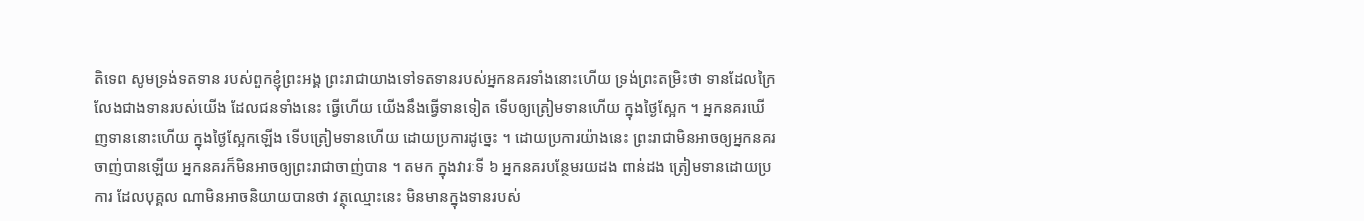តិទេព សូមទ្រង់ទតទាន របស់ពួកខ្ញុំព្រះអង្គ ព្រះរាជាយាងទៅទតទានរបស់អ្នកនគរទាំងនោះហើយ ទ្រង់ព្រះតម្រិះថា ទានដែលក្រៃលែងជាងទានរបស់យើង ដែលជនទាំងនេះ ធ្វើហើយ យើងនឹងធ្វើទានទៀត ទើបឲ្យត្រៀមទានហើយ ក្នុងថ្ងៃស្អែក ។ អ្នកនគរឃើញទាននោះហើយ ក្នុងថ្ងៃស្អែកឡើង ទើបត្រៀមទានហើយ ដោយប្រការដូច្នេះ ។ ដោយប្រការយ៉ាងនេះ ព្រះរាជាមិនអាចឲ្យអ្នកនគរ ចាញ់បានឡើយ អ្នកនគរក៏មិនអាចឲ្យព្រះរាជាចាញ់បាន ។ តមក ក្នុងវារៈទី ៦ អ្នកនគរបន្ថែមរយដង ពាន់ដង ត្រៀមទានដោយប្រការ ដែលបុគ្គល ណាមិនអាចនិយាយបានថា វត្ថុឈ្មោះនេះ មិនមានក្នុងទានរបស់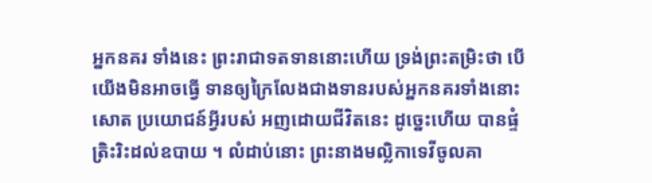អ្នកនគរ ទាំងនេះ ព្រះរាជាទតទាននោះហើយ ទ្រង់ព្រះតម្រិះថា បើយើងមិនអាចធ្វើ ទានឲ្យក្រៃលែងជាងទានរបស់អ្នកនគរទាំងនោះសោត ប្រយោជន៍អ្វីរបស់ អញដោយជីវិតនេះ ដូច្នេះហើយ បានផ្ទំត្រិះរិះដល់ឧបាយ ។ លំដាប់នោះ ព្រះនាងមល្លិកាទេវីចូលគា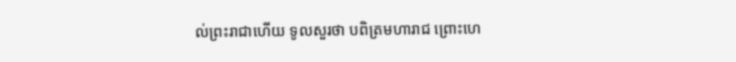ល់ព្រះរាជាហើយ ទូលសួរថា បពិត្រមហារាជ ព្រោះហេ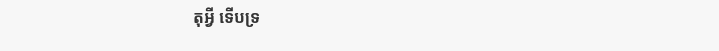តុអ្វី ទើបទ្រ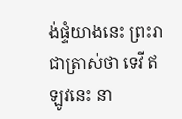ង់ផ្ទំយាងនេះ ព្រះរាជាត្រាស់ថា ទេវី ឥឡូវនេះ នា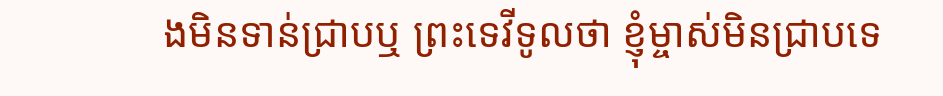ងមិនទាន់ជ្រាបឬ ព្រះទេវីទូលថា ខ្ញុំម្ចាស់មិនជ្រាបទេ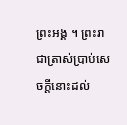ព្រះអង្គ ។ ព្រះរាជាត្រាស់ប្រាប់សេចក្តីនោះដល់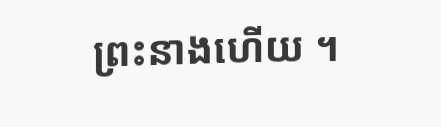ព្រះនាងហើយ ។